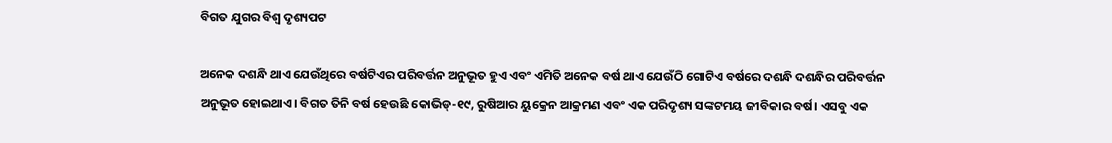ବିଗତ ଯୁଗର ବିଶ୍ୱ ଦୃଶ୍ୟପଟ

ଅନେକ ଦଶନ୍ଧି ଥାଏ ଯେଉଁଥିରେ ବର୍ଷଟିଏର ପରିବର୍ତ୍ତନ ଅନୁଭୂତ ହୁଏ ଏବଂ ଏମିତି ଅନେକ ବର୍ଷ ଥାଏ ଯେଉଁଠି ଗୋଟିଏ ବର୍ଷରେ ଦଶନ୍ଧି ଦଶନ୍ଧିର ପରିବର୍ତ୍ତନ ଅନୁଭୂତ ହୋଇଥାଏ। ବିଗତ ତିନି ବର୍ଷ ହେଉଛି କୋଭିଡ୍‌-୧୯, ରୁଷିଆର ୟୁକ୍ରେନ ଆକ୍ରମଣ ଏବଂ ଏକ ପରିଦୃଶ୍ୟ ସଙ୍କଟମୟ ଜୀବିକାର ବର୍ଷ। ଏସବୁ ଏକ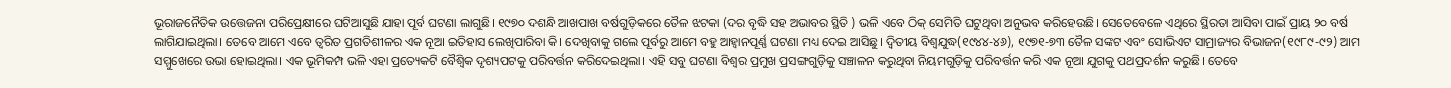ଭୂରାଜନୈତିକ ଉତ୍ତେଜନା ପରିପ୍ରେକ୍ଷୀରେ ଘଟିଆସୁଛି ଯାହା ପୂର୍ବ ଘଟଣା ଲାଗୁଛି। ୧୯୭୦ ଦଶନ୍ଧି ଆଖପାଖ ବର୍ଷଗୁଡ଼ିକରେ ତୈଳ ଝଟକା (ଦର ବୃଦ୍ଧି ସହ ଅଭାବର ସ୍ଥିତି ) ଭଳି ଏବେ ଠିକ୍‌ ସେମିତି ଘଟୁଥିବା ଅନୁଭବ କରିହେଉଛି। ସେତେବେଳେ ଏଥିରେ ସ୍ଥିରତା ଆସିବା ପାଇଁ ପ୍ରାୟ ୨୦ ବର୍ଷ ଲାଗିଯାଇଥିଲା। ତେବେ ଆମେ ଏବେ ତ୍ୱରିତ ପ୍ରଗତିଶୀଳର ଏକ ନୂଆ ଇତିହାସ ଲେଖିପାରିବା କି। ଦେଖିବାକୁ ଗଲେ ପୂର୍ବରୁ ଆମେ ବହୁ ଆହ୍ବାନପୂର୍ଣ୍ଣ ଘଟଣା ମଧ୍ୟ ଦେଇ ଆସିଛୁ। ଦ୍ୱିତୀୟ ବିଶ୍ୱଯୁଦ୍ଧ(୧୯୪୪-୪୬), ୧୯୭୧-୭୩ ତୈଳ ସଙ୍କଟ ଏବଂ ସୋଭିଏଟ ସାମ୍ରାଜ୍ୟର ବିଭାଜନ(୧୯୮୯-୯୨) ଆମ ସମ୍ମୁଖେରେ ଉଭା ହୋଇଥିଲା। ଏକ ଭୂମିକମ୍ପ ଭଳି ଏହା ପ୍ରତ୍ୟେକଟି ବୈଶ୍ୱିକ ଦୃଶ୍ୟପଟକୁ ପରିବର୍ତ୍ତନ କରିଦେଇଥିଲା। ଏହି ସବୁ ଘଟଣା ବିଶ୍ୱର ପ୍ରମୁଖ ପ୍ରସଙ୍ଗଗୁଡ଼ିକୁ ସଞ୍ଚାଳନ କରୁଥିବା ନିୟମଗୁଡ଼ିକୁ ପରିବର୍ତ୍ତନ କରି ଏକ ନୂଆ ଯୁଗକୁ ପଥପ୍ରଦର୍ଶନ କରୁଛି। ତେବେ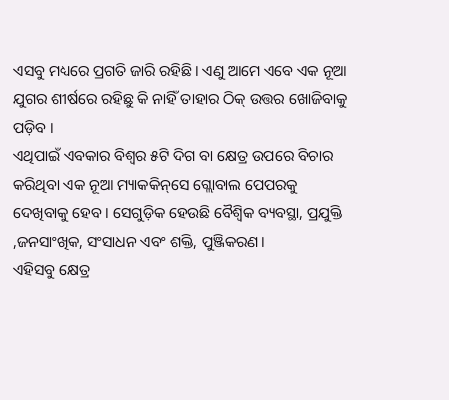ଏସବୁ ମଧ୍ୟରେ ପ୍ରଗତି ଜାରି ରହିଛି। ଏଣୁ ଆମେ ଏବେ ଏକ ନୂଆ ଯୁଗର ଶୀର୍ଷରେ ରହିଛୁ କି ନାହିଁ ତାହାର ଠିକ୍‌ ଉତ୍ତର ଖୋଜିବାକୁ ପଡ଼ିବ ।
ଏଥିପାଇଁ ଏବକାର ବିଶ୍ୱର ୫ଟି ଦିଗ ବା କ୍ଷେତ୍ର ଉପରେ ବିଚାର କରିଥିବା ଏକ ନୂଆ ମ୍ୟାକକିନ୍‌ସେ ଗ୍ଲୋବାଲ ପେପରକୁ ଦେଖିବାକୁ ହେବ। ସେଗୁଡ଼ିକ ହେଉଛି ବୈଶ୍ୱିକ ବ୍ୟବସ୍ଥା, ପ୍ରଯୁକ୍ତି ,ଜନସାଂଖିକ, ସଂସାଧନ ଏବଂ ଶକ୍ତି, ପୁଞ୍ଜିକରଣ।
ଏହିସବୁ କ୍ଷେତ୍ର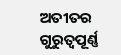ଅତୀତର ଗୁରୁତ୍ୱପୂର୍ଣ୍ଣ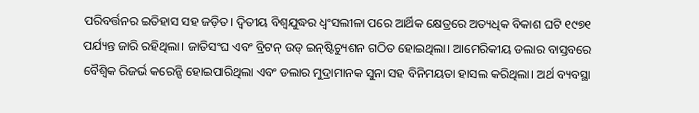ପରିବର୍ତ୍ତନର ଇତିହାସ ସହ ଜଡ଼ିତ। ଦ୍ୱିତୀୟ ବିଶ୍ୱଯୁଦ୍ଧର ଧ୍ୱଂସଲୀଳା ପରେ ଆର୍ଥିକ କ୍ଷେତ୍ରରେ ଅତ୍ୟଧିକ ବିକାଶ ଘଟି ୧୯୭୧ ପର୍ଯ୍ୟନ୍ତ ଜାରି ରହିଥିଲା। ଜାତିସଂଘ ଏବଂ ବ୍ରିଟନ୍‌ ଉଡ୍‌ ଇନ୍‌ଷ୍ଟିଚ୍ୟୁଶନ ଗଠିତ ହୋଇଥିଲା। ଆମେରିକୀୟ ଡଲାର ବାସ୍ତବରେ ବୈଶ୍ୱିକ ରିଜର୍ଭ କରେନ୍ସି ହୋଇପାରିଥିଲା ଏବଂ ଡଲାର ମୁଦ୍ରାମାନକ ସୁନା ସହ ବିନିମୟତା ହାସଲ କରିଥିଲା। ଅର୍ଥ ବ୍ୟବସ୍ଥା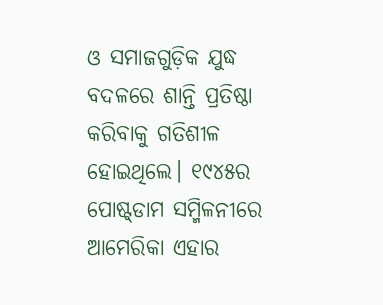ଓ ସମାଜଗୁଡ଼ିକ ଯୁଦ୍ଧ ବଦଳରେ ଶାନ୍ତି ପ୍ରତିଷ୍ଠା କରିବାକୁ ଗତିଶୀଳ ହୋଇଥିଲେ। ୧୯୪୫ର ପୋଷ୍ଟ୍‌ଡାମ ସମ୍ମିଳନୀରେ ଆମେରିକା ଏହାର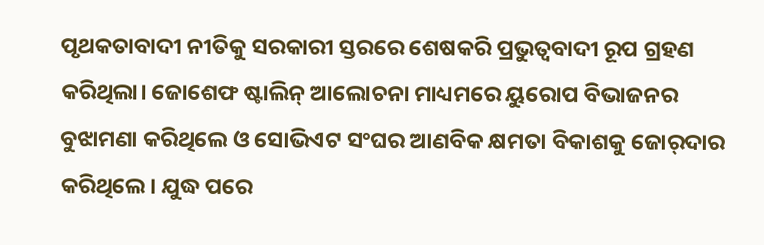ପୃଥକତାବାଦୀ ନୀତିକୁ ସରକାରୀ ସ୍ତରରେ ଶେଷକରି ପ୍ରଭୁତ୍ୱବାଦୀ ରୂପ ଗ୍ରହଣ କରିଥିଲା। ଜୋଶେଫ ଷ୍ଟାଲିନ୍‌ ଆଲୋଚନା ମାଧ୍ୟମରେ ୟୁରୋପ ବିଭାଜନର ବୁଝାମଣା କରିଥିଲେ ଓ ସୋଭିଏଟ ସଂଘର ଆଣବିକ କ୍ଷମତା ବିକାଶକୁ ଜୋର୍‌ଦାର କରିଥିଲେ। ଯୁଦ୍ଧ ପରେ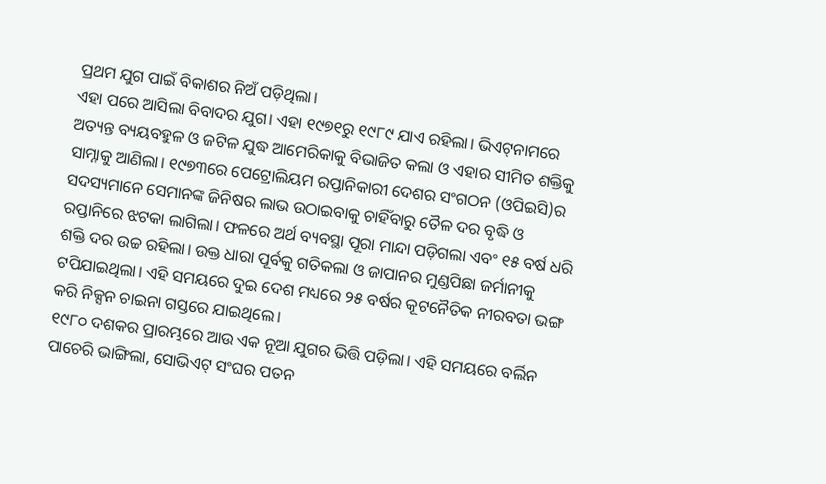ପ୍ରଥମ ଯୁଗ ପାଇଁ ବିକାଶର ନିଅଁ ପଡ଼ିଥିଲା।
ଏହା ପରେ ଆସିଲା ବିବାଦର ଯୁଗ। ଏହା ୧୯୭୧ରୁ ୧୯୮୯ ଯାଏ ରହିଲା। ଭିଏଟ୍‌ନାମରେ ଅତ୍ୟନ୍ତ ବ୍ୟୟବହୁଳ ଓ ଜଟିଳ ଯୁଦ୍ଧ ଆମେରିକାକୁ ବିଭାଜିତ କଲା ଓ ଏହାର ସୀମିତ ଶକ୍ତିକୁ ସାମ୍ନାକୁ ଆଣିଲା। ୧୯୭୩ରେ ପେଟ୍ରୋଲିୟମ ରପ୍ତାନିକାରୀ ଦେଶର ସଂଗଠନ (ଓପିଇସି)ର ସଦସ୍ୟମାନେ ସେମାନଙ୍କ ଜିନିଷର ଲାଭ ଉଠାଇବାକୁ ଚାହିଁବାରୁ ତୈଳ ଦର ବୃଦ୍ଧି ଓ ରପ୍ତାନିରେ ଝଟକା ଲାଗିଲା। ଫଳରେ ଅର୍ଥ ବ୍ୟବସ୍ଥା ପୂରା ମାନ୍ଦା ପଡ଼ିଗଲା ଏବଂ ୧୫ ବର୍ଷ ଧରି ଶକ୍ତି ଦର ଉଚ୍ଚ ରହିଲା। ଉକ୍ତ ଧାରା ପୂର୍ବକୁ ଗତିକଲା ଓ ଜାପାନର ମୁଣ୍ଡପିଛା ଜର୍ମାନୀକୁ ଟପିଯାଇଥିଲା। ଏହି ସମୟରେ ଦୁଇ ଦେଶ ମଧ୍ୟରେ ୨୫ ବର୍ଷର କୂଟନୈତିକ ନୀରବତା ଭଙ୍ଗ କରି ନିକ୍ସନ ଚାଇନା ଗସ୍ତରେ ଯାଇଥିଲେ।
୧୯୮୦ ଦଶକର ପ୍ରାରମ୍ଭରେ ଆଉ ଏକ ନୂଆ ଯୁଗର ଭିତ୍ତି ପଡ଼ିଲା। ଏହି ସମୟରେ ବର୍ଲିନ ପାଚେରି ଭାଙ୍ଗିଲା, ସୋଭିଏଟ୍‌ ସଂଘର ପତନ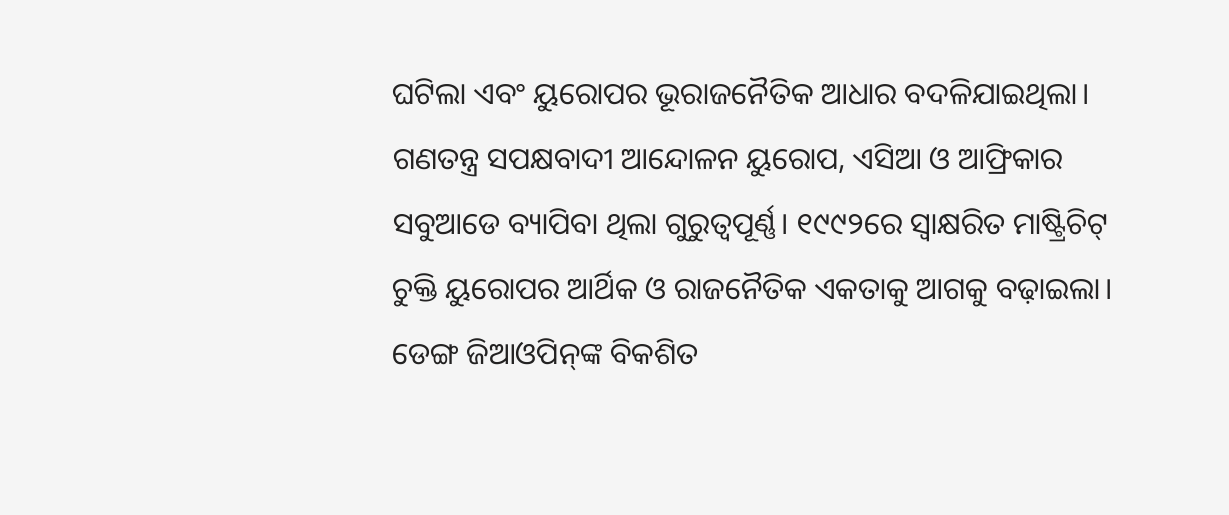ଘଟିଲା ଏବଂ ୟୁରୋପର ଭୂରାଜନୈତିକ ଆଧାର ବଦଳିଯାଇଥିଲା। ଗଣତନ୍ତ୍ର ସପକ୍ଷବାଦୀ ଆନ୍ଦୋଳନ ୟୁରୋପ, ଏସିଆ ଓ ଆଫ୍ରିକାର ସବୁଆଡେ ବ୍ୟାପିବା ଥିଲା ଗୁରୁତ୍ୱପୂର୍ଣ୍ଣ। ୧୯୯୨ରେ ସ୍ବାକ୍ଷରିତ ମାଷ୍ଟ୍ରିଚିଟ୍‌ ଚୁକ୍ତି ୟୁରୋପର ଆର୍ଥିକ ଓ ରାଜନୈତିକ ଏକତାକୁ ଆଗକୁ ବଢ଼ାଇଲା। ଡେଙ୍ଗ ଜିଆଓପିନ୍‌ଙ୍କ ବିକଶିତ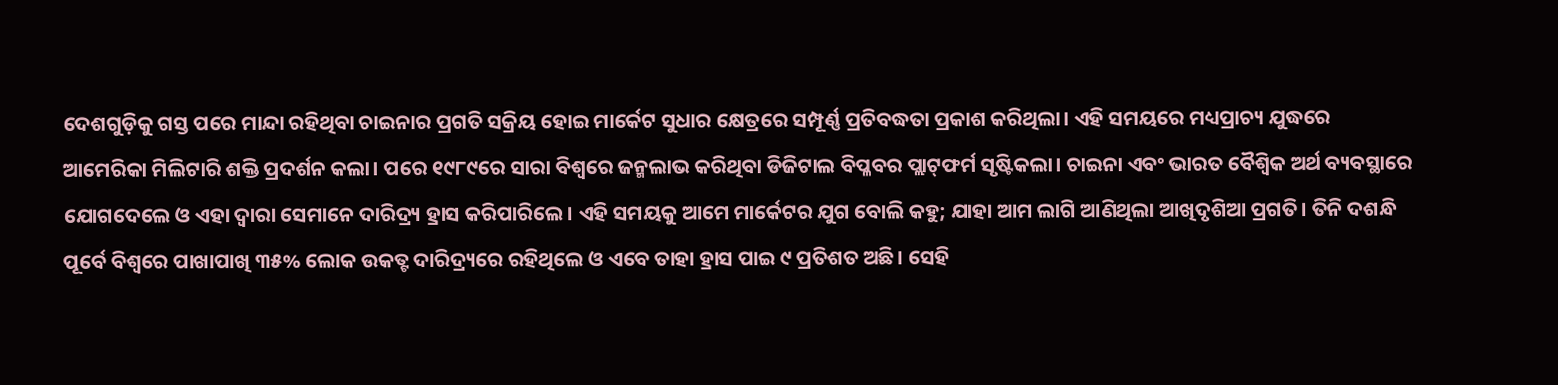ଦେଶଗୁଡ଼ିକୁ ଗସ୍ତ ପରେ ମାନ୍ଦା ରହିଥିବା ଚାଇନାର ପ୍ରଗତି ସକ୍ରିୟ ହୋଇ ମାର୍କେଟ ସୁଧାର କ୍ଷେତ୍ରରେ ସମ୍ପୂର୍ଣ୍ଣ ପ୍ରତିବଦ୍ଧତା ପ୍ରକାଶ କରିଥିଲା। ଏହି ସମୟରେ ମଧ୍ୟପ୍ରାଚ୍ୟ ଯୁଦ୍ଧରେ ଆମେରିକା ମିଲିଟାରି ଶକ୍ତି ପ୍ରଦର୍ଶନ କଲା। ପରେ ୧୯୮୯ରେ ସାରା ବିଶ୍ୱରେ ଜନ୍ମଲାଭ କରିଥିବା ଡିଜିଟାଲ ବିପ୍ଳବର ପ୍ଲାଟ୍‌ଫର୍ମ ସୃଷ୍ଟିକଲା। ଚାଇନା ଏବଂ ଭାରତ ବୈଶ୍ୱିକ ଅର୍ଥ ବ୍ୟବସ୍ଥାରେ ଯୋଗଦେଲେ ଓ ଏହା ଦ୍ୱାରା ସେମାନେ ଦାରିଦ୍ର୍ୟ ହ୍ରାସ କରିପାରିଲେ। ଏହି ସମୟକୁ ଆମେ ମାର୍କେଟର ଯୁଗ ବୋଲି କହୁ; ଯାହା ଆମ ଲାଗି ଆଣିଥିଲା ଆଖିଦୃଶିଆ ପ୍ରଗତି। ତିନି ଦଶନ୍ଧି ପୂର୍ବେ ବିଶ୍ୱରେ ପାଖାପାଖି ୩୫% ଲୋକ ଉକତ୍ଟ ଦାରିଦ୍ର୍ୟରେ ରହିଥିଲେ ଓ ଏବେ ତାହା ହ୍ରାସ ପାଇ ୯ ପ୍ରତିଶତ ଅଛି। ସେହି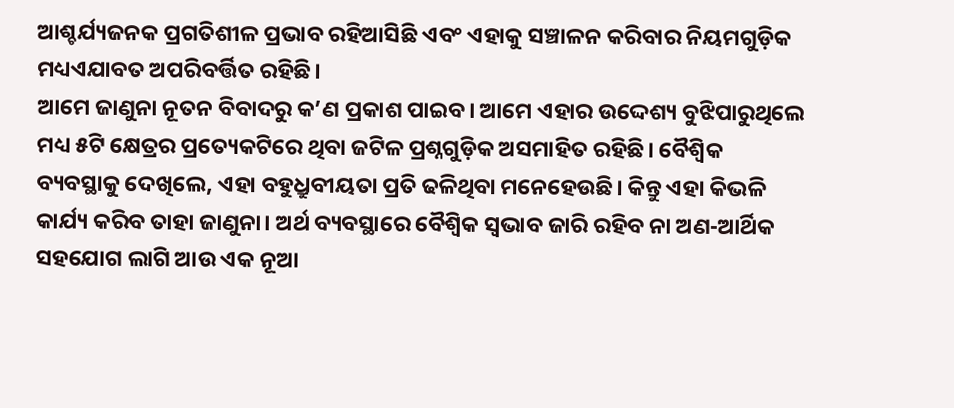ଆଶ୍ଚର୍ଯ୍ୟଜନକ ପ୍ରଗତିଶୀଳ ପ୍ରଭାବ ରହିଆସିଛି ଏବଂ ଏହାକୁ ସଞ୍ଚାଳନ କରିବାର ନିୟମଗୁଡ଼ିକ ମଧ୍ୟଏଯାବତ ଅପରିବର୍ତ୍ତିତ ରହିଛି।
ଆମେ ଜାଣୁନା ନୂତନ ବିବାଦରୁ କ’ଣ ପ୍ରକାଶ ପାଇବ। ଆମେ ଏହାର ଉଦ୍ଦେଶ୍ୟ ବୁଝିପାରୁଥିଲେ ମଧ୍ୟ ୫ଟି କ୍ଷେତ୍ରର ପ୍ରତ୍ୟେକଟିରେ ଥିବା ଜଟିଳ ପ୍ରଶ୍ନଗୁଡ଼ିକ ଅସମାହିତ ରହିଛି। ବୈଶ୍ୱିକ ବ୍ୟବସ୍ଥାକୁ ଦେଖିଲେ, ଏହା ବହୁଧ୍ରୁବୀୟତା ପ୍ରତି ଢଳିଥିବା ମନେହେଉଛି। କିନ୍ତୁ ଏହା କିଭଳି କାର୍ଯ୍ୟ କରିବ ତାହା ଜାଣୁନା। ଅର୍ଥ ବ୍ୟବସ୍ଥାରେ ବୈଶ୍ୱିକ ସ୍ବଭାବ ଜାରି ରହିବ ନା ଅଣ-ଆର୍ଥିକ ସହଯୋଗ ଲାଗି ଆଉ ଏକ ନୂଆ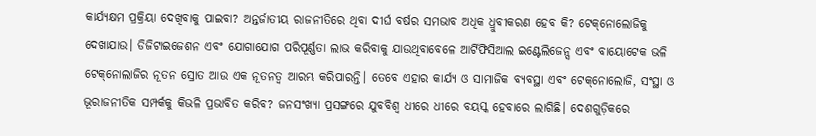କାର୍ଯ୍ୟକ୍ଷମ ପ୍ରକ୍ରିୟା ଦେଖିବାକୁ ପାଇବା? ଅନ୍ତର୍ଜାତୀୟ ରାଜନୀତିରେ ଥିବା ଦୀର୍ଘ ବର୍ଷର ସମଭାବ ଅଧିକ ଧ୍ରୁବୀକରଣ ହେବ କି? ଟେକ୍‌ନୋଲୋଜିକୁ ଦେଖାଯାଉ। ଡିଜିଟାଇଜେଶନ ଏବଂ ଯୋଗାଯୋଗ ପରିପୂର୍ଣ୍ଣତା ଲାଭ କରିବାକୁ ଯାଉଥିବାବେଳେ ଆର୍ଟିଫିସିଆଲ ଇଣ୍ଟେଲିଜେନ୍ସ ଏବଂ ବାୟୋଟେକ ଭଳି ଟେକ୍‌ନୋଲାଜିର ନୂତନ ସ୍ରୋତ ଆଉ ଏକ ନୂତନତ୍ୱ ଆରମ୍ଭ କରିପାରନ୍ତି। ତେବେ ଏହାର କାର୍ଯ୍ୟ ଓ ସାମାଜିକ ବ୍ୟବସ୍ଥା ଏବଂ ଟେକ୍‌ନୋଲୋଜି, ସଂସ୍ଥା ଓ ଭୂରାଜନୀତିକ ସମ୍ପର୍କକୁ କିଭଳି ପ୍ରଭାବିତ କରିବ? ଜନସଂଖ୍ୟା ପ୍ରସଙ୍ଗରେ ଯୁବବିଶ୍ୱ ଧୀରେ ଧୀରେ ବୟସ୍କ ହେବାରେ ଲାଗିଛି। ଦେଶଗୁଡ଼ିକରେ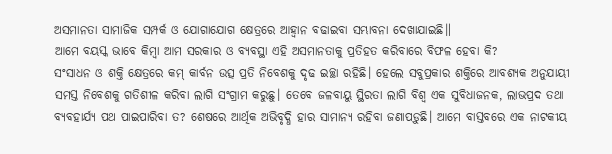ଅସମାନତା ସାମାଜିକ ସମ୍ପର୍କ ଓ ଯୋଗାଯୋଗ କ୍ଷେତ୍ରରେ ଆହ୍ବାନ ବଢାଇବା ସମ୍ଭାବନା ଦେଖାଯାଇଛି॥
ଆମେ ବୟସ୍କ ଭାବେ କିମ୍ବା ଆମ ସରକାର ଓ ବ୍ୟବସ୍ଥା ଏହି ଅସମାନତାକୁ ପ୍ରତିହତ କରିବାରେ ବିଫଳ ହେବା କି?
ସଂସାଧନ ଓ ଶକ୍ତି କ୍ଷେତ୍ରରେ କମ୍‌ କାର୍ବନ ଉତ୍ସ ପ୍ରତି ନିବେଶକୁ ଦୃଢ ଇଚ୍ଛା ରହିଛି। ହେଲେ ସବୁପ୍ରକାର ଶକ୍ତିରେ ଆବଶ୍ୟକ ଅନୁଯାୟୀ ସମସ୍ତ ନିବେଶକୁ ଗତିଶୀଳ କରିବା ଲାଗି ସଂଗ୍ରାମ କରୁଛୁ। ତେବେ ଜଳବାୟୁ ସ୍ଥିରତା ଲାଗି ବିଶ୍ୱ ଏକ ସୁବିଧାଜନକ, ଲାଭପ୍ରଦ ତଥା ବ୍ୟବହାର୍ଯ୍ୟ ପଥ ପାଇପାରିବା ତ? ଶେଷରେ ଆର୍ଥିକ ଅଭିବୃଦ୍ଧି ହାର ସାମାନ୍ୟ ରହିବା ଜଣାପଡ଼ୁଛି। ଆମେ ବାସ୍ତବରେ ଏକ ନାଟକୀୟ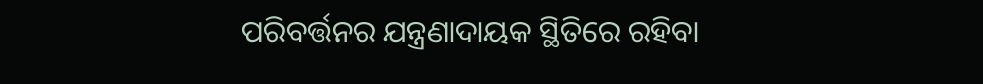ପରିବର୍ତ୍ତନର ଯନ୍ତ୍ରଣାଦାୟକ ସ୍ଥିତିରେ ରହିବା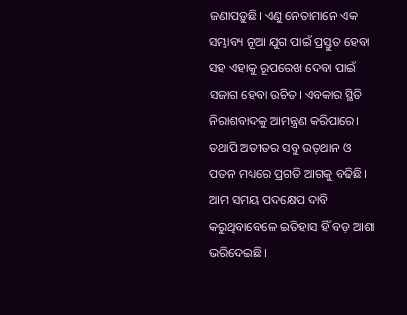ଜଣାପଡ଼ୁଛି। ଏଣୁ ନେତାମାନେ ଏକ ସମ୍ଭାବ୍ୟ ନୂଆ ଯୁଗ ପାଇଁ ପ୍ରସ୍ତୁତ ହେବା ସହ ଏହାକୁ ରୂପରେଖ ଦେବା ପାଇଁ ସଜାଗ ହେବା ଉଚିତ। ଏବକାର ସ୍ଥିତି ନିରାଶବାଦକୁ ଆମନ୍ତ୍ରଣ କରିପାରେ। ତଥାପି ଅତୀତର ସବୁ ଉତ୍‌ଥାନ ଓ ପତନ ମଧ୍ୟରେ ପ୍ରଗତି ଆଗକୁ ବଢିଛି। ଆମ ସମୟ ପଦକ୍ଷେପ ଦାବି କରୁଥିବାବେଳେ ଇତିହାସ ହିଁ ବଡ଼ ଆଶା ଭରିଦେଇଛି।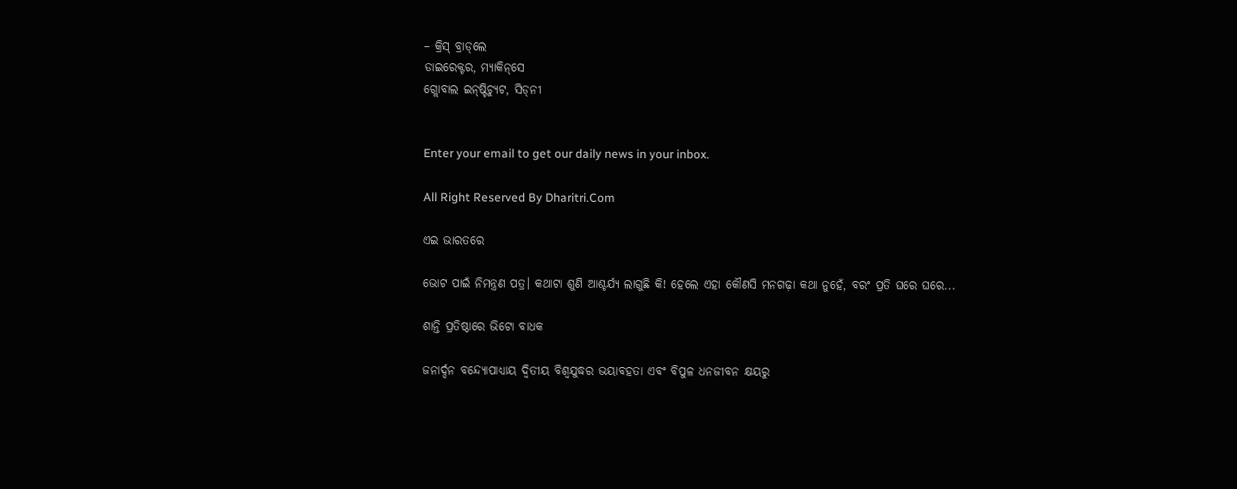– କ୍ରିସ୍‌ ବ୍ରାଡ୍‌ଲେ
ଡାଇରେକ୍ଟର, ମ୍ୟାକିନ୍‌ସେ
ଗ୍ଲୋବାଲ ଇନ୍‌ଷ୍ଟିଚ୍ୟୁଟ, ସିଡ୍‌ନୀ


Enter your email to get our daily news in your inbox.

All Right Reserved By Dharitri.Com

ଏଇ ଭାରତରେ

ଭୋଟ ପାଇଁ ନିମନ୍ତ୍ରଣ ପତ୍ର। କଥାଟା ଶୁଣି ଆଶ୍ଚର୍ଯ୍ୟ ଲାଗୁଛି କି! ହେଲେ ଏହା କୌଣସି ମନଗଢ଼ା କଥା ନୁହେଁ, ବରଂ ପ୍ରତି ଘରେ ଘରେ...

ଶାନ୍ତି ପ୍ରତିଷ୍ଠାରେ ଭିଟୋ ବାଧକ

ଜନାର୍ଦ୍ଦନ ବନ୍ଦ୍ୟୋପାଧ୍ୟାୟ ଦ୍ୱିତୀୟ ବିଶ୍ୱଯୁଦ୍ଧର ଭୟାବହତା ଏବଂ ବିପୁଳ ଧନଜୀବନ କ୍ଷୟରୁ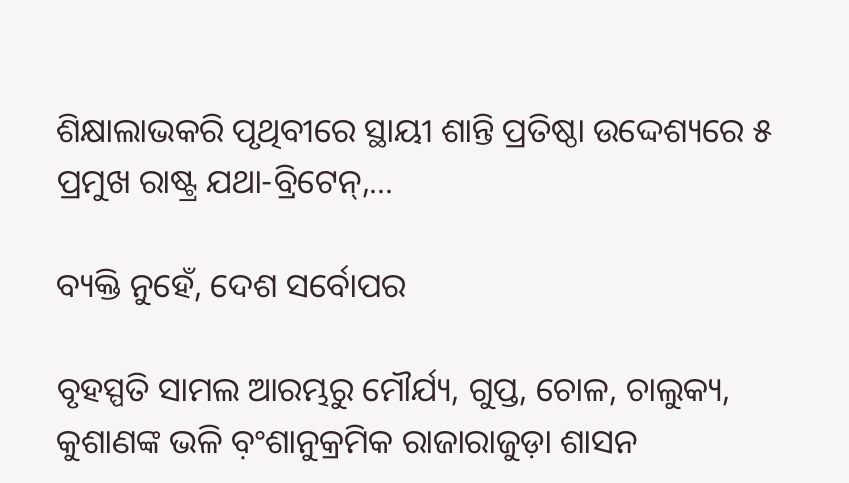ଶିକ୍ଷାଲାଭକରି ପୃଥିବୀରେ ସ୍ଥାୟୀ ଶାନ୍ତି ପ୍ରତିଷ୍ଠା ଉଦ୍ଦେଶ୍ୟରେ ୫ ପ୍ରମୁଖ ରାଷ୍ଟ୍ର ଯଥା-ବ୍ରିଟେନ୍‌,...

ବ୍ୟକ୍ତି ନୁହେଁ, ଦେଶ ସର୍ବୋପର

ବୃହସ୍ପତି ସାମଲ ଆରମ୍ଭରୁ ମୌର୍ଯ୍ୟ, ଗୁପ୍ତ, ଚୋଳ, ଚାଲୁକ୍ୟ, କୁଶାଣଙ୍କ ଭଳି ବ଼ଂଶାନୁକ୍ରମିକ ରାଜାରାଜୁଡ଼ା ଶାସନ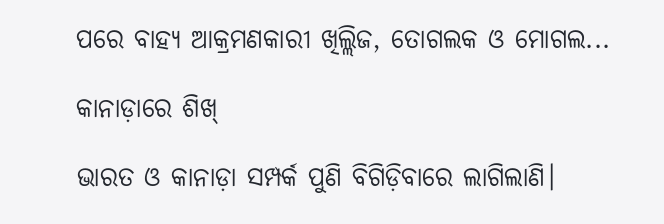ପରେ ବାହ୍ୟ ଆକ୍ରମଣକାରୀ ଖିଲ୍ଲିଜ, ତୋଗଲକ ଓ ମୋଗଲ...

କାନାଡ଼ାରେ ଶିଖ୍‌

ଭାରତ ଓ କାନାଡ଼ା ସମ୍ପର୍କ ପୁଣି ବିଗିଡ଼ିବାରେ ଲାଗିଲାଣି।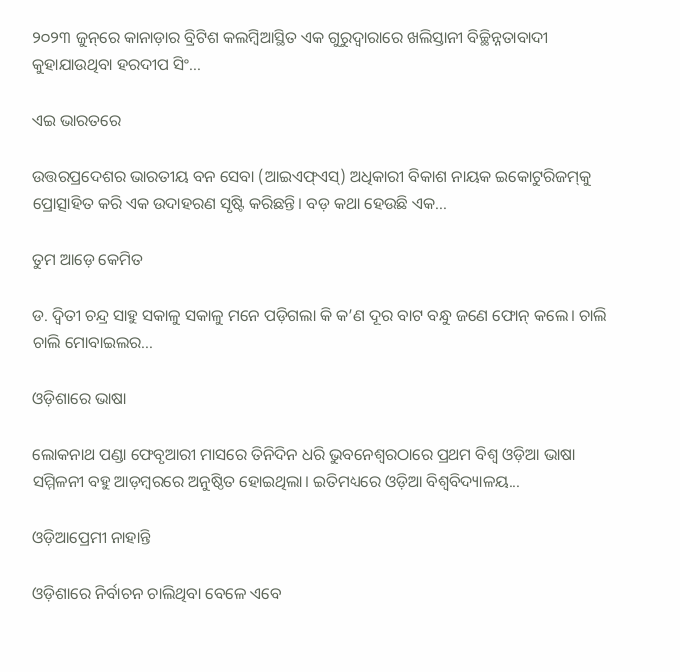୨୦୨୩ ଜୁନ୍‌ରେ କାନାଡ଼ାର ବ୍ରିଟିଶ କଲମ୍ବିଆସ୍ଥିତ ଏକ ଗୁରୁଦ୍ୱାରାରେ ଖଲିସ୍ତାନୀ ବିଚ୍ଛିନ୍ନତାବାଦୀ କୁହାଯାଉଥିବା ହରଦୀପ ସିଂ...

ଏଇ ଭାରତରେ

ଉତ୍ତରପ୍ରଦେଶର ଭାରତୀୟ ବନ ସେବା (ଆଇଏଫ୍‌ଏସ୍‌) ଅଧିକାରୀ ବିକାଶ ନାୟକ ଇକୋଟୁରିଜମ୍‌କୁ ପ୍ରୋତ୍ସାହିତ କରି ଏକ ଉଦାହରଣ ସୃଷ୍ଟି କରିଛନ୍ତି। ବଡ଼ କଥା ହେଉଛି ଏକ...

ତୁମ ଆଡ଼େ କେମିତ

ଡ. ଦ୍ୱିତୀ ଚନ୍ଦ୍ର ସାହୁ ସକାଳୁ ସକାଳୁ ମନେ ପଡ଼ିଗଲା କି କ’ଣ ଦୂର ବାଟ ବନ୍ଧୁ ଜଣେ ଫୋନ୍‌ କଲେ। ଚାଲି ଚାଲି ମୋବାଇଲର...

ଓଡ଼ିଶାରେ ଭାଷା

ଲୋକନାଥ ପଣ୍ଡା ଫେବୃଆରୀ ମାସରେ ତିନିଦିନ ଧରି ଭୁବନେଶ୍ୱରଠାରେ ପ୍ରଥମ ବିଶ୍ୱ ଓଡ଼ିଆ ଭାଷା ସମ୍ମିଳନୀ ବହୁ ଆଡ଼ମ୍ବରରେ ଅନୁଷ୍ଠିତ ହୋଇଥିଲା। ଇତିମଧ୍ୟରେ ଓଡ଼ିଆ ବିଶ୍ୱବିଦ୍ୟାଳୟ...

ଓଡ଼ିଆପ୍ରେମୀ ନାହାନ୍ତି

ଓଡ଼ିଶାରେ ନିର୍ବାଚନ ଚାଲିଥିବା ବେଳେ ଏବେ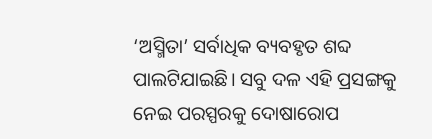‘ଅସ୍ମିତା’ ସର୍ବାଧିକ ବ୍ୟବହୃତ ଶବ୍ଦ ପାଲଟିଯାଇଛି। ସବୁ ଦଳ ଏହି ପ୍ରସଙ୍ଗକୁ ନେଇ ପରସ୍ପରକୁ ଦୋଷାରୋପ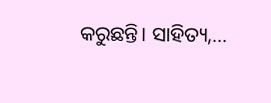କରୁଛନ୍ତି। ସାହିତ୍ୟ,...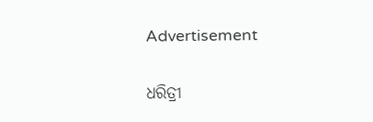Advertisement

ଧରିତ୍ରୀ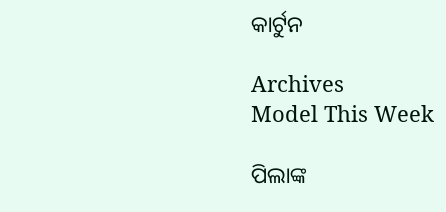କାର୍ଟୁନ

Archives
Model This Week

ପିଲାଙ୍କ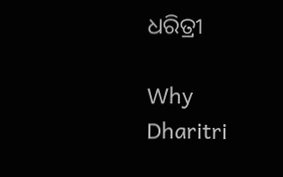ଧରିତ୍ରୀ

Why Dharitri